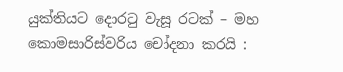යුක්තියට දොරටු වැසූ රටක් – මහ කොමසාරිස්වරිය චෝදනා කරයි :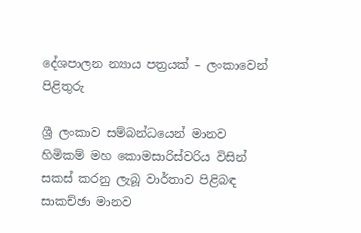දේශපාලන න්‍යාය පත්‍රයක් – ලංකාවෙන් පිළිතුරු

ශ්‍රී ලංකාව සම්බන්ධයෙන් මානව හිමිකම් මහ කොමසාරිස්වරිය විසින් සකස් කරනු ලැබූ වාර්තාව පිළිබඳ සාකච්ඡා මානව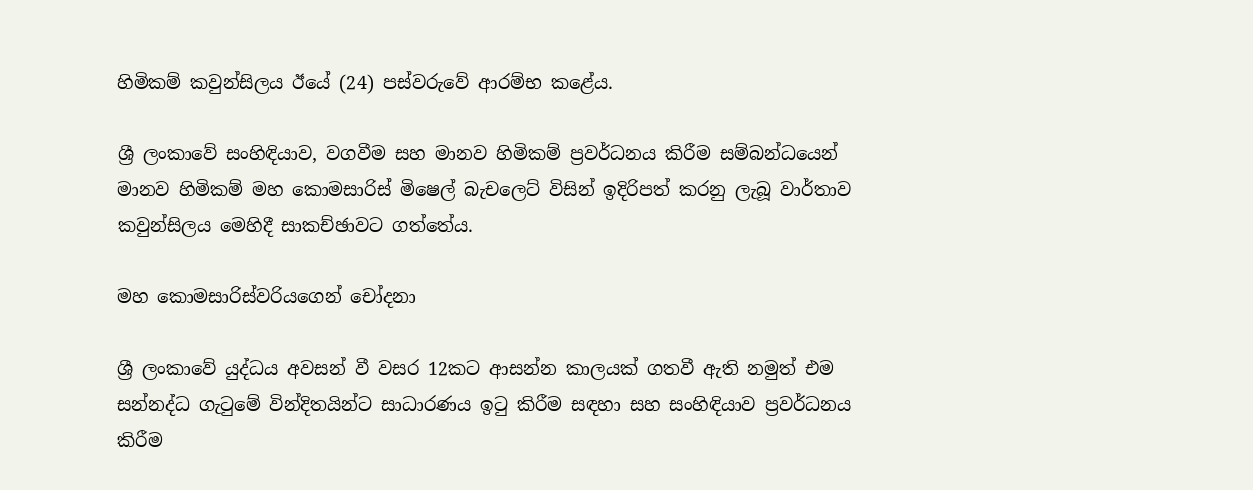හිමිකම් කවුන්සිලය ඊයේ (24) පස්වරුවේ ආරම්භ කළේය.

ශ්‍රී ලංකාවේ සංහිඳියාව, වගවීම සහ මානව හිමිකම් ප්‍රවර්ධනය කිරීම සම්බන්ධයෙන් මානව හිමිකම් මහ කොමසාරිස් මිෂෙල් බැචලෙට් විසින් ඉදිරිපත් කරනු ලැබූ වාර්තාව කවුන්සිලය මෙහිදී සාකච්ඡාවට ගත්තේය.

මහ කොමසාරිස්වරියගෙන් චෝදනා

ශ්‍රී ලංකාවේ යුද්ධය අවසන් වී වසර 12කට ආසන්න කාලයක් ගතවී ඇති නමුත් එම සන්නද්ධ ගැටුමේ වින්දිතයින්ට සාධාරණය ඉටු කිරීම සඳහා සහ සංහිඳියාව ප්‍රවර්ධනය කිරීම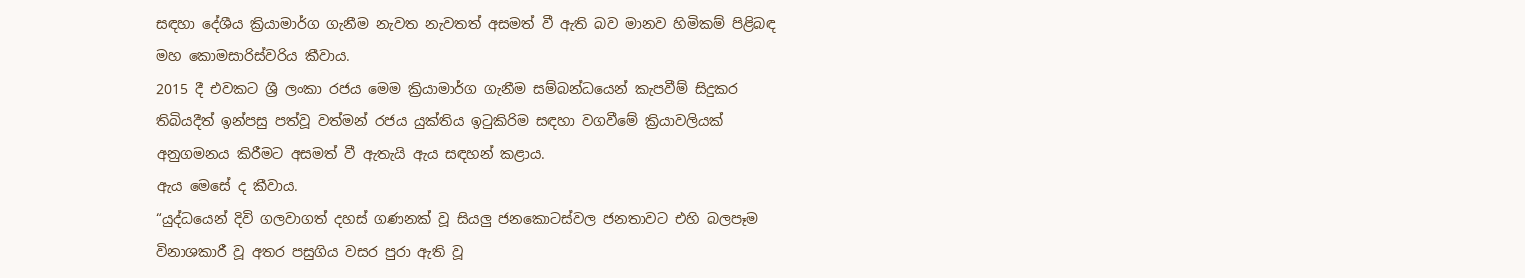සඳහා දේශීය ක්‍රියාමාර්ග ගැනීම නැවත නැවතත් අසමත් වී ඇති බව මානව හිමිකම් පිළිබඳ මහ කොමසාරිස්වරිය කීවාය.
2015 දී එවකට ශ්‍රී ලංකා රජය මෙම ක්‍රියාමාර්ග ගැනීම සම්බන්ධයෙන් කැපවීම් සිදුකර තිබියදීත් ඉන්පසු පත්වූ වත්මන් රජය යුක්තිය ඉටුකිරිම සඳහා වගවීමේ ක්‍රියාවලියක් අනුගමනය කිරීමට අසමත් වී ඇතැයි ඇය සඳහන් කළාය.
ඇය මෙසේ ද කීවාය.
“යුද්ධයෙන් දිවි ගලවාගත් දහස් ගණනක් වූ සියලු ජනකොටස්වල ජනතාවට එහි බලපෑම විනාශකාරී වූ අතර පසුගිය වසර පුරා ඇති වූ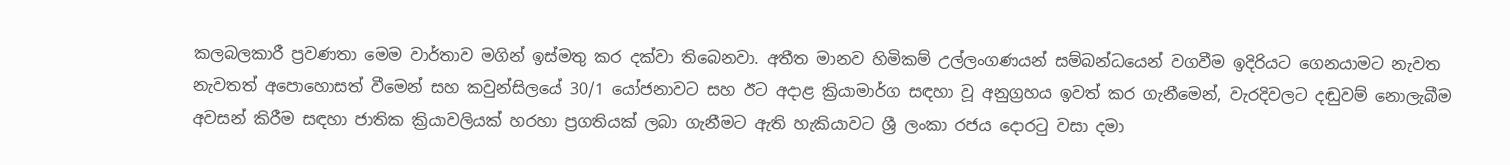කලබලකාරී ප්‍රවණතා මෙම වාර්තාව මගින් ඉස්මතු කර දක්වා තිබෙනවා. අතීත මානව හිමිකම් උල්ලංගණයන් සම්බන්ධයෙන් වගවීම ඉදිරියට ගෙනයාමට නැවත නැවතත් අපොහොසත් වීමෙන් සහ කවුන්සිලයේ 30/1 යෝජනාවට සහ ඊට අදාළ ක්‍රියාමාර්ග සඳහා වූ අනුග්‍රහය ඉවත් කර ගැනීමෙන්, වැරදිවලට දඬුවම් නොලැබීම අවසන් කිරීම සඳහා ජාතික ක්‍රියාවලියක් හරහා ප්‍රගතියක් ලබා ගැනීමට ඇති හැකියාවට ශ්‍රී ලංකා රජය දොරටු වසා දමා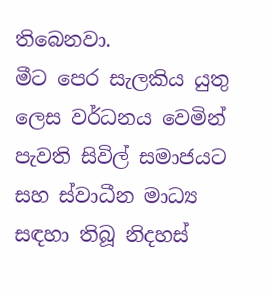තිබෙනවා.
මීට පෙර සැලකිය යුතු ලෙස වර්ධනය වෙමින් පැවති සිවිල් සමාජයට සහ ස්වාධීන මාධ්‍ය සඳහා තිබූ නිදහස්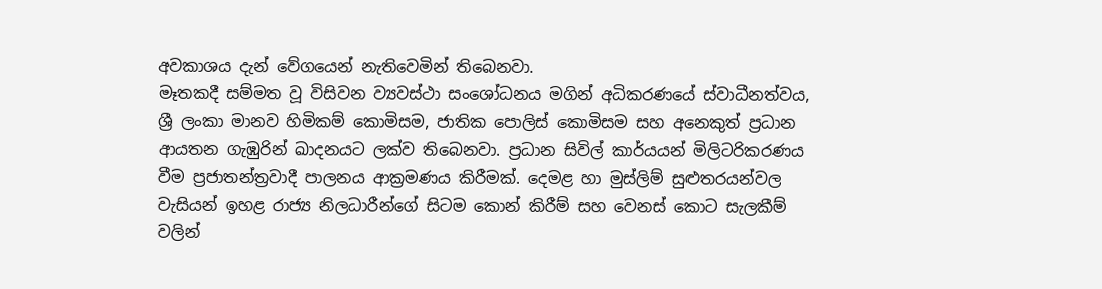අවකාශය දැන් වේගයෙන් නැතිවෙමින් තිබෙනවා.
මෑතකදී සම්මත වූ විසිවන ව්‍යවස්ථා සංශෝධනය මගින් අධිකරණයේ ස්වාධීනත්වය, ශ්‍රී ලංකා මානව හිමිකම් කොමිසම, ජාතික පොලිස් කොමිසම සහ අනෙකුත් ප්‍රධාන ආයතන ගැඹුරින් ඛාදනයට ලක්ව තිබෙනවා. ප්‍රධාන සිවිල් කාර්යයන් මිලිටරිකරණය වීම ප්‍රජාතන්ත්‍රවාදී පාලනය ආක්‍රමණය කිරීමක්. දෙමළ හා මුස්ලිම් සුළුතරයන්වල වැසියන් ඉහළ රාජ්‍ය නිලධාරීන්ගේ සිටම කොන් කිරීම් සහ වෙනස් කොට සැලකීම් වලින්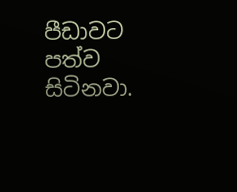පීඩාවට පත්ව සිටිනවා.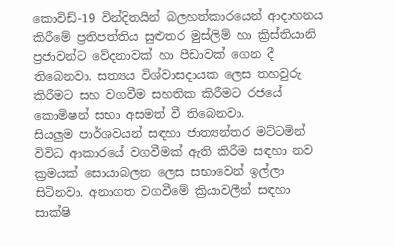කොවිඩ්-19 වින්දිතයින් බලහත්කාරයෙන් ආදාහනය කිරීමේ ප්‍රතිපත්තිය සුළුතර මුස්ලිම් හා ක්‍රිස්තියානි ප්‍රජාවන්ට වේදනාවක් හා පීඩාවක් ගෙන දී තිබෙනවා. සත්‍යය විශ්වාසදායක ලෙස තහවුරු කිරීමට සහ වගවීම සහතික කිරීමට රජයේ කොමිෂන් සභා අසමත් වී තිබෙනවා.
සියලුම පාර්ශවයන් සඳහා ජාත්‍යන්තර මට්ටමින් විවිධ ආකාරයේ වගවීමක් ඇති කිරීම සඳහා නව ක්‍රමයක් සොයාබලන ලෙස සභාවෙන් ඉල්ලා සිටිනවා. අනාගත වගවීමේ ක්‍රියාවලීන් සඳහා සාක්ෂි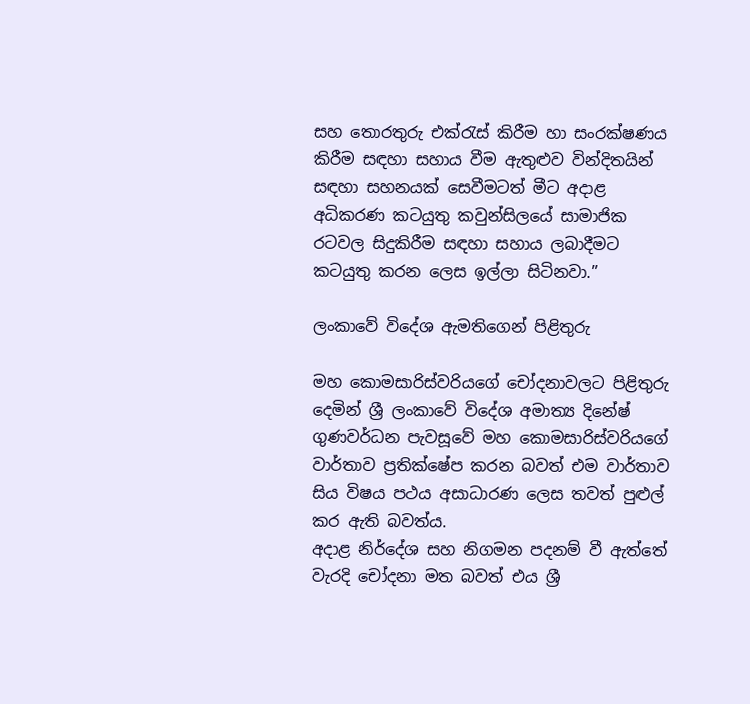සහ තොරතුරු එක්රැස් කිරීම හා සංරක්ෂණය කිරීම සඳහා සහාය වීම ඇතුළුව වින්දිතයින් සඳහා සහනයක් සෙවීමටත් මීට අදාළ  අධිකරණ කටයුතු කවුන්සිලයේ සාමාජික රටවල සිදුකිරීම සඳහා සහාය ලබාදීමට කටයුතු කරන ලෙස ඉල්ලා සිටිනවා.”

ලංකාවේ විදේශ ඇමතිගෙන් පිළිතුරු

මහ කොමසාරිස්වරියගේ චෝදනාවලට පිළිතුරු දෙමින් ශ්‍රී ලංකාවේ විදේශ අමාත්‍ය දිනේෂ් ගුණවර්ධන පැවසූවේ මහ කොමසාරිස්වරියගේ වාර්තාව ප්‍රතික්ෂේප කරන බවත් එම වාර්තාව සිය විෂය පථය අසාධාරණ ලෙස තවත් පුළුල් කර ඇති බවත්ය.
අදාළ නිර්දේශ සහ නිගමන පදනම් වී ඇත්තේ වැරදි චෝදනා මත බවත් එය ශ්‍රී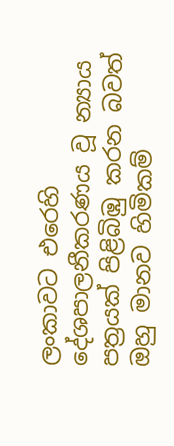ලංකාවට එරෙහි දේශපාලනීකරණය වූ න්‍යාය පත්‍රයක් පිළිබිඹු කරන බවත් ඔහු මානව හිමිකම්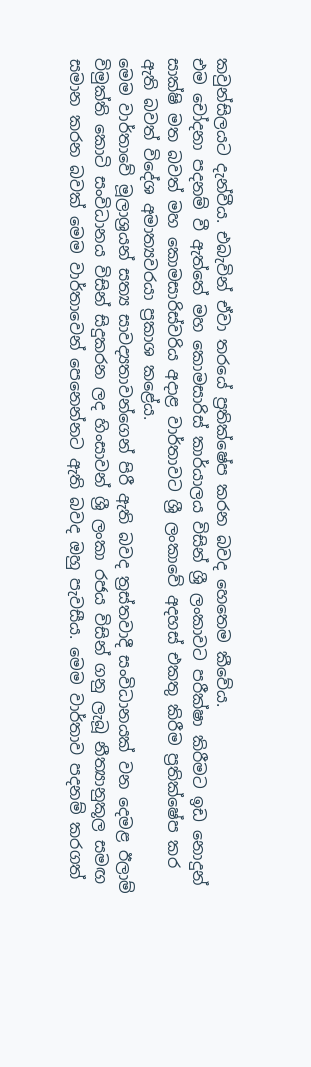කවුන්සිලයට දැන්වීය. එබැවින් ඒවා තරයේ ප්‍රතික්ෂේප කරන බවද හෙතෙම කීවේය.
එම චෝදනා පදනම් වී ඇත්තේ මහ කොමසාරිස් කාර්යාලය විසින් ශ්‍රී ලංකාවට පරීක්ෂා කිරීමට ඉඩ නොදුන් සාක්ෂි මත බවත් මහ කොමසාරිස්වරිය අදාළ වාර්තාවට ශ්‍රී ලංකාවේ අදහස් එකතු කිරීම ප්‍රතික්ෂේප කර ඇති බවත් විදේශ අමාත්‍යවරයා ප්‍රකාශ කළේය.
මෙම වාර්තාවේ මූලාශ්‍රයන් සත්‍ය සාවද්‍යතාවන්ගෙන් පිරී ඇති බවද ත්‍රස්තවාදී සංවිධානයක් වන දෙමළ ඊලාම් විමුක්ති කොටි සංවිධානය විසින් සිදුකරන ලද හිංසාවන් ශ්‍රී ලංකා රජය විසින් ගනු ලැබූ නීත්‍යානුකූල සමඟ සමාන කරන බවක් මෙම වාර්තාවෙන් පෙනෙන්නට ඇති බවද ඔහු පැවසීය. මෙම වාර්තාව පදනම් කරගත්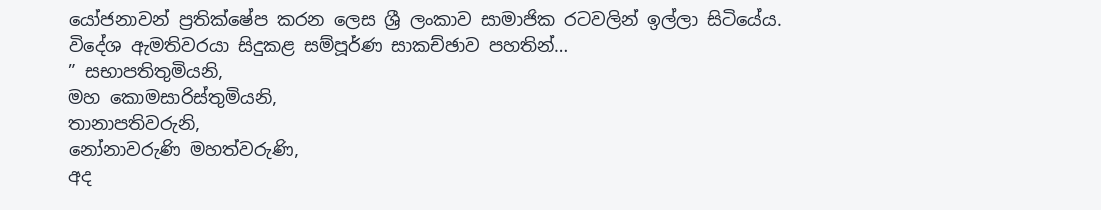යෝජනාවන් ප්‍රතික්ෂේප කරන ලෙස ශ්‍රී ලංකාව සාමාජික රටවලින් ඉල්ලා සිටියේය.
විදේශ ඇමතිවරයා සිදුකළ සම්පූර්ණ සාකච්ඡාව පහතින්…
” සභාපතිතුමියනි,
මහ කොමසාරිස්තුමියනි,
තානාපතිවරුනි,
නෝනාවරුණි මහත්වරුණි,
අද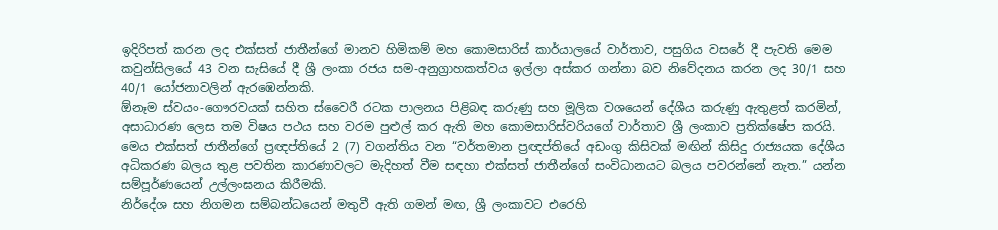ඉදිරිපත් කරන ලද එක්සත් ජාතීන්ගේ මානව හිමිකම් මහ කොමසාරිස් කාර්යාලයේ වාර්තාව, පසුගිය වසරේ දී පැවති මෙම කවුන්සිලයේ 43 වන සැසියේ දී ශ්‍රී ලංකා රජය සම-අනුග්‍රාහකත්වය ඉල්ලා අස්කර ගන්නා බව නිවේදනය කරන ලද 30/1 සහ 40/1 යෝජනාවලින් ඇරඹෙන්නකි.
ඕනෑම ස්වයං-ගෞරවයක් සහිත ස්වෛරී රටක පාලනය පිළිබඳ කරුණු සහ මූලික වශයෙන් දේශීය කරුණු ඇතුළත් කරමින්, අසාධාරණ ලෙස තම විෂය පථය සහ වරම පුළුල් කර ඇති මහ කොමසාරිස්වරියගේ වාර්තාව ශ්‍රී ලංකාව ප්‍රතික්ෂේප කරයි. මෙය එක්සත් ජාතීන්ගේ ප්‍රඥප්තියේ 2 (7) වගන්තිය වන “වර්තමාන ප්‍රඥප්තියේ අඩංගු කිසිවක් මඟින් කිසිදු රාජ්‍යයක දේශීය අධිකරණ බලය තුළ පවතින කාරණාවලට මැදිහත් වීම සඳහා එක්සත් ජාතීන්ගේ සංවිධානයට බලය පවරන්නේ නැත.” යන්න සම්පූර්ණයෙන් උල්ලංඝනය කිරීමකි.
නිර්දේශ සහ නිගමන සම්බන්ධයෙන් මතුවී ඇති ගමන් මඟ, ශ්‍රී ලංකාවට එරෙහි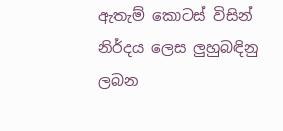ඇතැම් කොටස් විසින් නිර්දය ලෙස ලුහුබඳිනු ලබන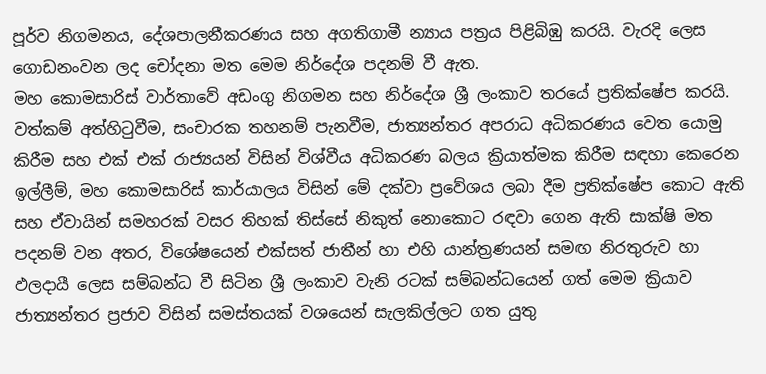පූර්ව නිගමනය, දේශපාලනීකරණය සහ අගතිගාමී න්‍යාය පත්‍රය පිළිබිඹු කරයි. වැරදි ලෙස ගොඩනංවන ලද චෝදනා මත මෙම නිර්දේශ පදනම් වී ඇත.
මහ කොමසාරිස් වාර්තාවේ අඩංගු නිගමන සහ නිර්දේශ ශ්‍රී ලංකාව තරයේ ප්‍රතික්ෂේප කරයි.
වත්කම් අත්හිටුවීම, සංචාරක තහනම් පැනවීම, ජාත්‍යන්තර අපරාධ අධිකරණය වෙත යොමු කිරීම සහ එක් එක් රාජ්‍යයන් විසින් විශ්වීය අධිකරණ බලය ක්‍රියාත්මක කිරීම සඳහා කෙරෙන ඉල්ලීම්, මහ කොමසාරිස් කාර්යාලය විසින් මේ දක්වා ප්‍රවේශය ලබා දීම ප්‍රතික්ෂේප කොට ඇති සහ ඒවායින් සමහරක් වසර තිහක් තිස්සේ නිකුත් නොකොට රඳවා ගෙන ඇති සාක්ෂි මත පදනම් වන අතර, විශේෂයෙන් එක්සත් ජාතීන් හා එහි යාන්ත්‍රණයන් සමඟ නිරතුරුව හා ඵලදායී ලෙස සම්බන්ධ වී සිටින ශ්‍රී ලංකාව වැනි රටක් සම්බන්ධයෙන් ගත් මෙම ක්‍රියාව ජාත්‍යන්තර ප්‍රජාව විසින් සමස්තයක් වශයෙන් සැලකිල්ලට ගත යුතු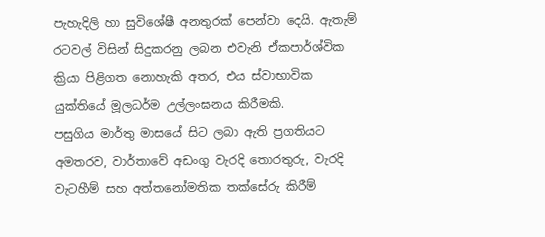පැහැදිලි හා සුවිශේෂී අනතුරක් පෙන්වා දෙයි. ඇතැම් රටවල් විසින් සිදුකරනු ලබන එවැනි ඒකපාර්ශ්වික ක්‍රියා පිළිගත නොහැකි අතර, එය ස්වාභාවික යුක්තියේ මූලධර්ම උල්ලංඝනය කිරීමකි.
පසුගිය මාර්තු මාසයේ සිට ලබා ඇති ප්‍රගතියට අමතරව, වාර්තාවේ අඩංගු වැරදි තොරතුරු, වැරදි වැටහීම් සහ අත්තනෝමතික තක්සේරු කිරීම්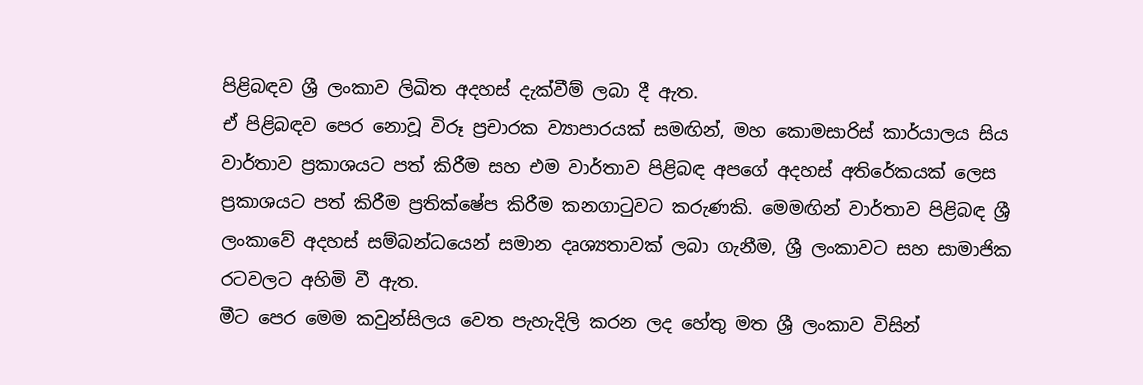පිළිබඳව ශ්‍රී ලංකාව ලිඛිත අදහස් දැක්වීම් ලබා දී ඇත.
ඒ පිළිබඳව පෙර නොවූ විරූ ප්‍රචාරක ව්‍යාපාරයක් සමඟින්, මහ කොමසාරිස් කාර්යාලය සිය වාර්තාව ප්‍රකාශයට පත් කිරීම සහ එම වාර්තාව පිළිබඳ අපගේ අදහස් අතිරේකයක් ලෙස ප්‍රකාශයට පත් කිරීම ප්‍රතික්ෂේප කිරීම කනගාටුවට කරුණකි. මෙමඟින් වාර්තාව පිළිබඳ ශ්‍රී ලංකාවේ අදහස් සම්බන්ධයෙන් සමාන දෘශ්‍යතාවක් ලබා ගැනීම, ශ්‍රී ලංකාවට සහ සාමාජික රටවලට අහිමි වී ඇත.
මීට පෙර මෙම කවුන්සිලය වෙත පැහැදිලි කරන ලද හේතු මත ශ්‍රී ලංකාව විසින්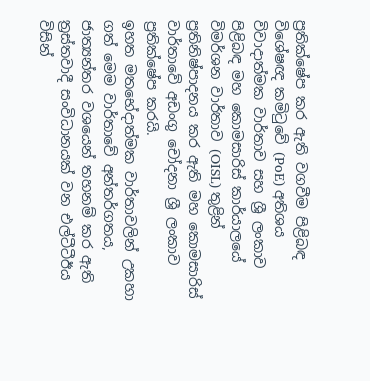ප්‍රතික්ෂේප කර ඇති වගවීම පිළිබඳ විශේෂඥ කමිටුවේ (PoE) අතිශය විවාදාත්මක වාර්තාව සහ ශ්‍රී ලංකාව පිළිබඳ මහ කොමසාරිස් කාර්යාලයේ විමර්ශන වාර්තාව (OISL) තුළින් ප්‍රතිනිෂ්පාදනය කර ඇති මහ කොමසාරිස් වාර්තාවේ අඩංගු චෝදනා ශ්‍රී ලංකාව ප්‍රතික්ෂේප කරයි.
ඉහත මතභේදාත්මක වාර්තාවලින් උකහා ගත් මෙම වාර්තාවේ අන්තර්ගතය, ජාත්‍යන්තර වශයෙන් තහනම් කර ඇති ත්‍රස්තවාදී සංවිධානයක් වන එල්ටීටීඊය විසින්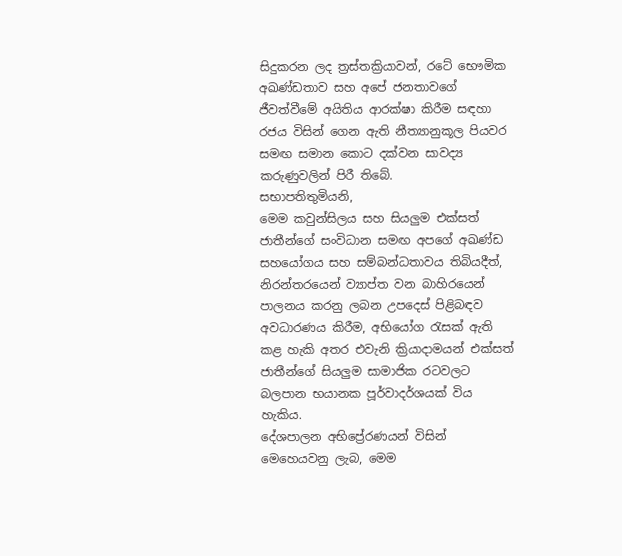සිදුකරන ලද ත්‍රස්තක්‍රියාවන්, රටේ භෞමික අඛණ්ඩතාව සහ අපේ ජනතාවගේ ජීවත්වීමේ අයිතිය ආරක්ෂා කිරීම සඳහා රජය විසින් ගෙන ඇති නීත්‍යානුකූල පියවර සමඟ සමාන කොට දක්වන සාවද්‍ය කරුණුවලින් පිරී තිබේ.
සභාපතිතුමියනි,
මෙම කවුන්සිලය සහ සියලුම එක්සත් ජාතීන්ගේ සංවිධාන සමඟ අපගේ අඛණ්ඩ සහයෝගය සහ සම්බන්ධතාවය තිබියදීත්, නිරන්තරයෙන් ව්‍යාප්ත වන බාහිරයෙන් පාලනය කරනු ලබන උපදෙස් පිළිබඳව අවධාරණය කිරීම, අභියෝග රැසක් ඇති කළ හැකි අතර එවැනි ක්‍රියාදාමයන් එක්සත් ජාතීන්ගේ සියලුම සාමාජික රටවලට බලපාන භයානක පූර්වාදර්ශයක් විය හැකිය.
දේශපාලන අභිප්‍රේරණයන් විසින් මෙහෙයවනු ලැබ, මෙම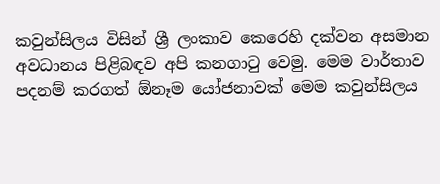කවුන්සිලය විසින් ශ්‍රී ලංකාව කෙරෙහි දක්වන අසමාන අවධානය පිළිබඳව අපි කනගාටු වෙමු. මෙම වාර්තාව පදනම් කරගත් ඕනෑම යෝජනාවක් මෙම කවුන්සිලය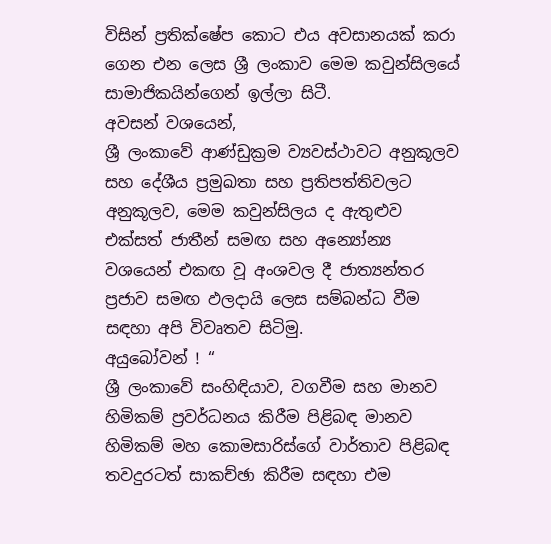විසින් ප්‍රතික්ෂේප කොට එය අවසානයක් කරා ගෙන එන ලෙස ශ්‍රී ලංකාව මෙම කවුන්සිලයේ සාමාජිකයින්ගෙන් ඉල්ලා සිටී.
අවසන් වශයෙන්,
ශ්‍රී ලංකාවේ ආණ්ඩුක්‍රම ව්‍යවස්ථාවට අනුකූලව සහ දේශීය ප්‍රමුඛතා සහ ප්‍රතිපත්තිවලට අනුකූලව, මෙම කවුන්සිලය ද ඇතුළුව එක්සත් ජාතීන් සමඟ සහ අන්‍යෝන්‍ය වශයෙන් එකඟ වූ අංශවල දී ජාත්‍යන්තර ප්‍රජාව සමඟ ඵලදායි ලෙස සම්බන්ධ වීම සඳහා අපි විවෘතව සිටිමු.
අයුබෝවන් ! “
ශ්‍රී ලංකාවේ සංහිඳියාව, වගවීම සහ මානව හිමිකම් ප්‍රවර්ධනය කිරීම පිළිබඳ මානව හිමිකම් මහ කොමසාරිස්ගේ වාර්තාව පිළිබඳ තවදුරටත් සාකච්ඡා කිරීම සඳහා එම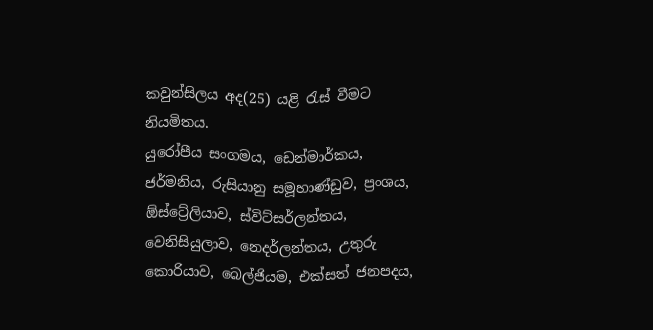කවුන්සිලය අද(25) යළි රැස් වීමට නියමිතය.
යුරෝපීය සංගමය, ඩෙන්මාර්කය, ජර්මනිය, රුසියානු සමූහාණ්ඩුව, ප්‍රංශය, ඕස්ට්‍රේලියාව, ස්විට්සර්ලන්තය, වෙනිසියුලාව, නෙදර්ලන්තය, උතුරු කොරියාව, බෙල්ජියම, එක්සත් ජනපදය,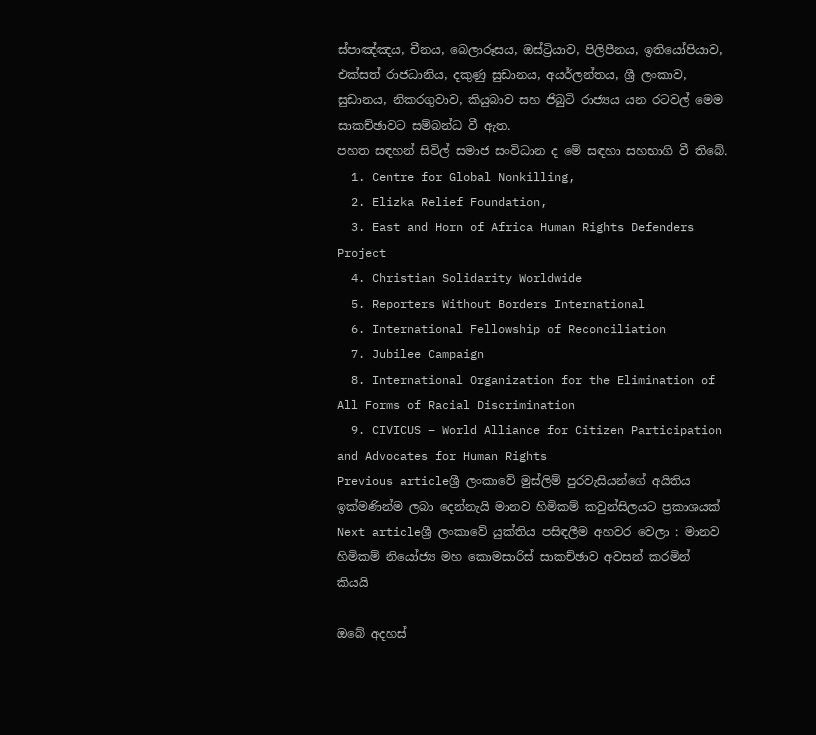ස්පාඤ්ඤය, චීනය, බෙලාරූසය, ඔස්ට්‍රියාව, පිලිපීනය, ඉතියෝපියාව, එක්සත් රාජධානිය, දකුණු සුඩානය, අයර්ලන්තය, ශ්‍රී ලංකාව, සුඩානය, නිකරගුවාව, කියුබාව සහ ජිබුටි රාජ්‍යය යන රටවල් මෙම සාකච්ඡාවට සම්බන්ධ වී ඇත.
පහත සඳහන් සිවිල් සමාජ සංවිධාන ද මේ සඳහා සහභාගි වී තිබේ.
  1. Centre for Global Nonkilling,
  2. Elizka Relief Foundation,
  3. East and Horn of Africa Human Rights Defenders Project
  4. Christian Solidarity Worldwide
  5. Reporters Without Borders International
  6. International Fellowship of Reconciliation
  7. Jubilee Campaign
  8. International Organization for the Elimination of All Forms of Racial Discrimination
  9. CIVICUS – World Alliance for Citizen Participation and Advocates for Human Rights
Previous articleශ්‍රී ලංකාවේ මුස්ලිම් පුරවැසියන්ගේ අයිතිය ඉක්මණින්ම ලබා දෙන්නැයි මානව හිමිකම් කවුන්සිලයට ප්‍රකාශයක්
Next articleශ්‍රී ලංකාවේ යුක්තිය පසිඳලීම අහවර වෙලා : මානව හිමිකම් නියෝජ්‍ය මහ කොමසාරිස් සාකච්ඡාව අවසන් කරමින් කියයි

ඔබේ අදහස්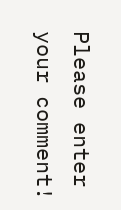Please enter your comment!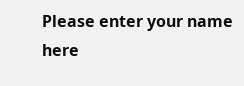Please enter your name here